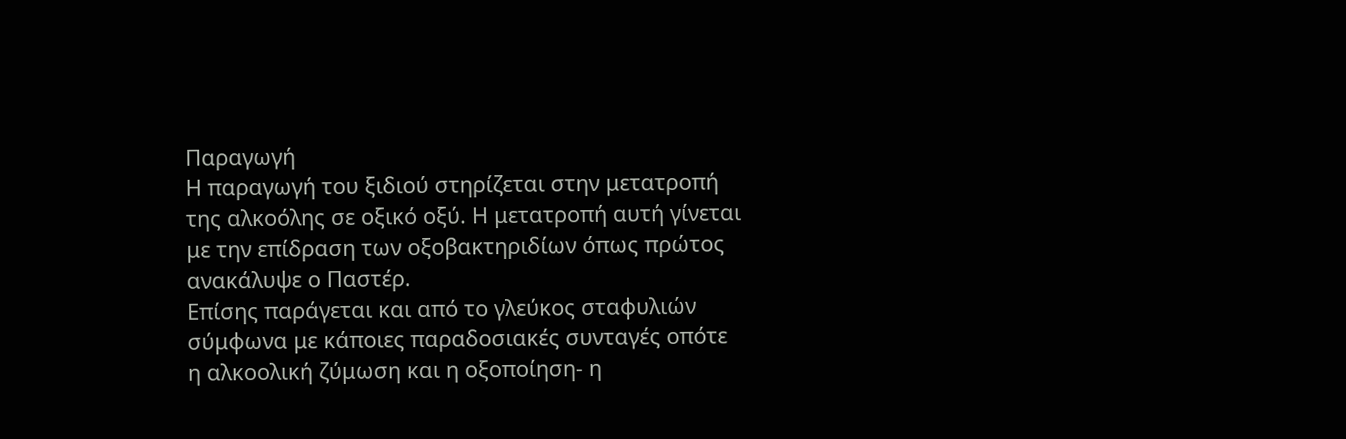Παραγωγή
Η παραγωγή του ξιδιού στηρίζεται στην μετατροπή της αλκοόλης σε οξικό οξύ. Η μετατροπή αυτή γίνεται με την επίδραση των οξοβακτηριδίων όπως πρώτος ανακάλυψε ο Παστέρ.
Επίσης παράγεται και από το γλεύκος σταφυλιών σύμφωνα με κάποιες παραδοσιακές συνταγές οπότε η αλκοολική ζύμωση και η οξοποίηση- η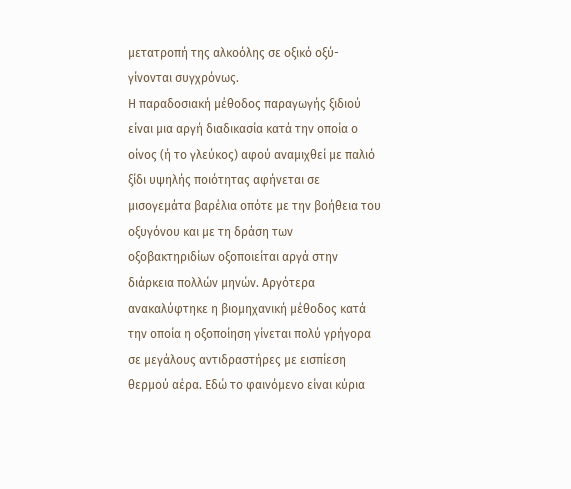μετατροπή της αλκοόλης σε οξικό οξύ- γίνονται συγχρόνως.
Η παραδοσιακή μέθοδος παραγωγής ξιδιού είναι μια αργή διαδικασία κατά την οποία ο οίνος (ή το γλεύκος) αφού αναμιχθεί με παλιό ξίδι υψηλής ποιότητας αφήνεται σε μισογεμάτα βαρέλια οπότε με την βοήθεια του οξυγόνου και με τη δράση των οξοβακτηριδίων οξοποιείται αργά στην διάρκεια πολλών μηνών. Αργότερα ανακαλύφτηκε η βιομηχανική μέθοδος κατά την οποία η οξοποίηση γίνεται πολύ γρήγορα σε μεγάλους αντιδραστήρες με εισπίεση θερμού αέρα. Εδώ το φαινόμενο είναι κύρια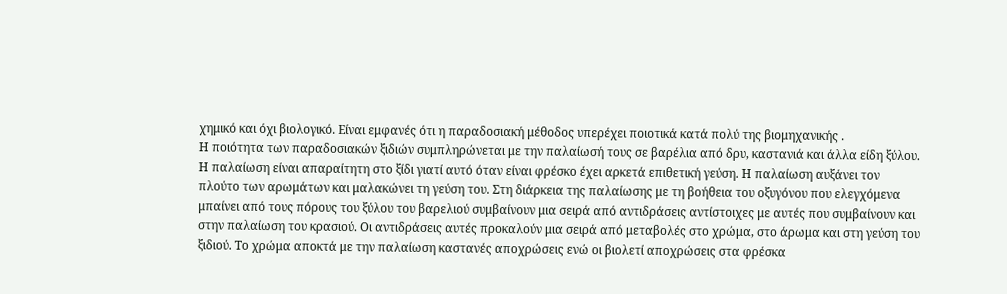χημικό και όχι βιολογικό. Είναι εμφανές ότι η παραδοσιακή μέθοδος υπερέχει ποιοτικά κατά πολύ της βιομηχανικής .
Η ποιότητα των παραδοσιακών ξιδιών συμπληρώνεται με την παλαίωσή τους σε βαρέλια από δρυ, καστανιά και άλλα είδη ξύλου. Η παλαίωση είναι απαραίτητη στο ξίδι γιατί αυτό όταν είναι φρέσκο έχει αρκετά επιθετική γεύση. Η παλαίωση αυξάνει τον πλούτο των αρωμάτων και μαλακώνει τη γεύση του. Στη διάρκεια της παλαίωσης με τη βοήθεια του οξυγόνου που ελεγχόμενα μπαίνει από τους πόρους του ξύλου του βαρελιού συμβαίνουν μια σειρά από αντιδράσεις αντίστοιχες με αυτές που συμβαίνουν και στην παλαίωση του κρασιού. Οι αντιδράσεις αυτές προκαλούν μια σειρά από μεταβολές στο χρώμα, στο άρωμα και στη γεύση του ξιδιού. Το χρώμα αποκτά με την παλαίωση καστανές αποχρώσεις ενώ οι βιολετί αποχρώσεις στα φρέσκα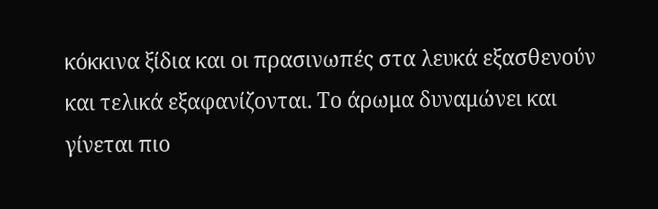κόκκινα ξίδια και οι πρασινωπές στα λευκά εξασθενούν και τελικά εξαφανίζονται. Το άρωμα δυναμώνει και γίνεται πιο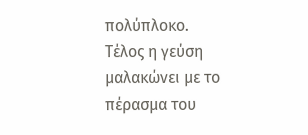πολύπλοκο. Τέλος η γεύση μαλακώνει με το πέρασμα του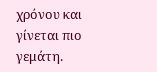χρόνου και γίνεται πιο γεμάτη.